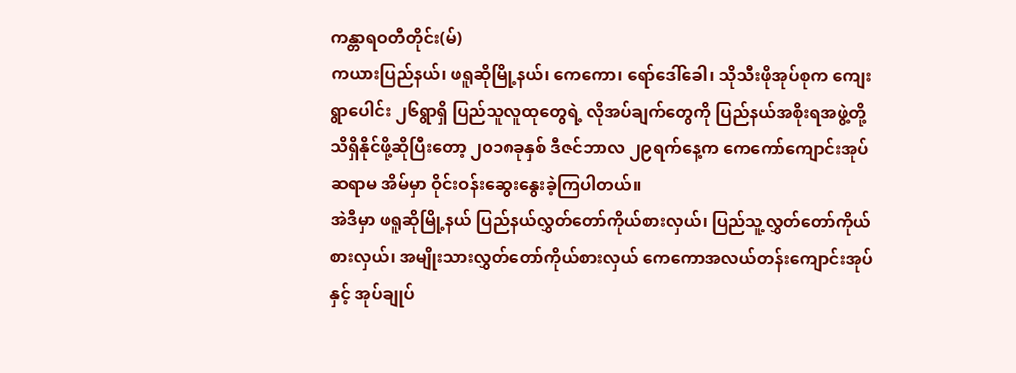ကန္တာရဝတီတိုင်း(မ်)
ကယားပြည်နယ်၊ ဖရူဆိုမြို့နယ်၊ ကေကော၊ ရော်ဒေါ်ခေါ၊ သိုသီးဖိုအုပ်စုက ကျေးရွာပေါင်း ၂၆ရွာရှိ ပြည်သူလူထုတွေရဲ့ လိုအပ်ချက်တွေကို ပြည်နယ်အစိုးရအဖွဲ့တို့ သိရှိနိုင်ဖို့ဆိုပြီးတော့ ၂၀၁၈ခုနှစ် ဒီဇင်ဘာလ ၂၉ရက်နေ့က ကေကော်ကျောင်းအုပ်ဆရာမ အိမ်မှာ ဝိုင်းဝန်းဆွေးနွေးခဲ့ကြပါတယ်။
အဲဒီမှာ ဖရူဆိုမြို့နယ် ပြည်နယ်လွှတ်တော်ကိုယ်စားလှယ်၊ ပြည်သူ့လွှတ်တော်ကိုယ်စားလှယ်၊ အမျိုးသားလွှတ်တော်ကိုယ်စားလှယ် ကေကောအလယ်တန်းကျောင်းအုပ်နှင့် အုပ်ချုပ်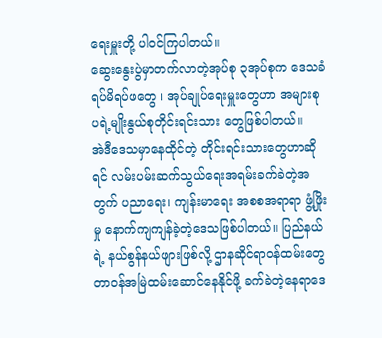ရေးမှူးတို့ ပါဝင်ကြပါတယ်။
ဆွေးနွေးပွဲမှာတက်လာတဲ့အုပ်စု ၃အုပ်စုက ဒေသခံရပ်မိရပ်ဖတွေ ၊ အုပ်ချုပ်ရေးမှူးတွေဟာ အများစု ပရဲ့မျိုးနွယ်စုတိုင်းရင်းသား တွေဖြစ်ပါတယ်။
အဲဒီဒေသမှာနေထိုင်တဲ့ တိုင်းရင်းသားတွေဟာဆိုရင် လမ်းပမ်းဆက်သွယ်ရေးအရမ်းခက်ခဲတဲ့အတွက် ပညာရေး၊ ကျန်းမာရေး အစစအရာရာ ဖွံ့ဖြိုးမှု နောက်ကျကျန်ခဲ့တဲ့ဒေသဖြစ်ပါတယ်။ ပြည်နယ်ရဲ့ နယ်စွန်နယ်ဖျားဖြစ်လို့ ဌာနဆိုင်ရာဝန်ထမ်းတွေ တာဝန်အမြဲထမ်းဆောင်နေနိုင်ဖို့ ခက်ခဲတဲ့နေရာဒေ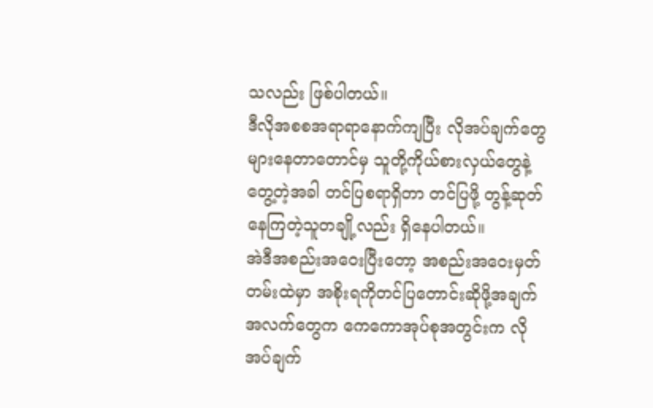သလည်း ဖြစ်ပါတယ်။
ဒီလိုအစစအရာရာနောက်ကျပြီး လိုအပ်ချက်တွေများနေတာတောင်မှ သူတို့ကိုယ်စားလှယ်တွေနဲ့တွေ့တဲ့အခါ တင်ပြစရာရှိတာ တင်ပြဖို့ တွန့်ဆုတ်နေကြတဲ့သူတချို့လည်း ရှိနေပါတယ်။
အဲဒီအစည်းအဝေးပြီးတော့ အစည်းအဝေးမှတ်တမ်းထဲမှာ အစိုးရကိုတင်ပြတောင်းဆိုဖို့အချက်အလက်တွေက ကေကောအုပ်စုအတွင်းက လိုအပ်ချက်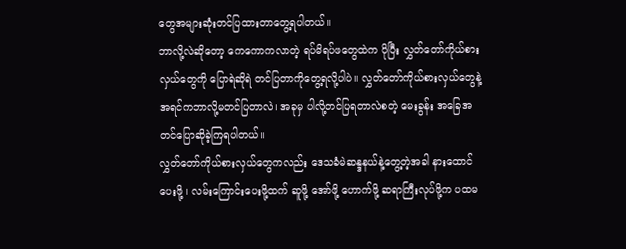တွေအများဆုံးတင်ပြထားတာတွေ့ရပါတယ်။
ဘာလို့လဲဆိုတော့ ကေကောကလာတဲ့ ရပ်မိရပ်ဖတွေထဲက ပိုပြီး လွှတ်တော်ကိုယ်စားလှယ်တွေကို ပြောရဲဆိုရဲ တင်ပြတာကိုတွေ့ရလို့ပါပဲ။ လွှတ်တော်ကိုယ်စားလှယ်တွေနဲ့ အရင်ကဘာလို့မတင်ပြတာလဲ၊ အခုမှ ပါလို့တင်ပြရတာလဲစတဲ့ မေးခွန်း အခြေအတင်ပြောဆိုခဲ့ကြရပါတယ်။
လွှတ်တော်ကိုယ်စားလှယ်တွေကလည်း ဒေသခံမဲဆန္ဒနယ်နဲ့တွေ့တဲ့အခါ နားထောင်ပေးဖို့ ၊ လမ်းကြောင်းပေးဖို့ထက် ဆူဖို့ အော်ဖို့ ဟောက်ဖို့ ဆရာကြီးလုပ်ဖို့က ပထမ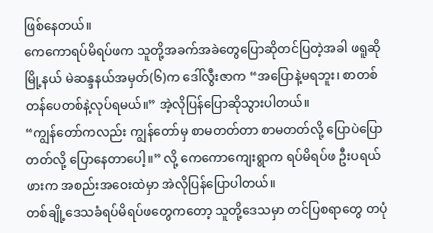ဖြစ်နေတယ်။
ကေကောရပ်မိရပ်ဖက သူတို့အခက်အခဲတွေပြောဆိုတင်ပြတဲ့အခါ ဖရူဆိုမြို့နယ် မဲဆန္ဒနယ်အမှတ်(၆)က ဒေါ်လွီးဇာက “အပြောနဲ့မရဘူး၊ စာတစ်တန်ပေတစ်နဲ့လုပ်ရမယ်။” အဲ့လိုပြန်ပြောဆိုသွားပါတယ်။
“ကျွန်တော်ကလည်း ကျွန်တော်မှ စာမတတ်တာ စာမတတ်လို့ ပြောပဲပြောတတ်လို့ ပြောနေတာပေါ့။” လို့ ကေကောကျေးရွာက ရပ်မိရပ်ဖ ဦးပရယ်ဖားက အစည်းအဝေးထဲမှာ အဲလိုပြန်ပြောပါတယ်။
တစ်ချို့ဒေသခံရပ်မိရပ်ဖတွေကတော့ သူတို့ဒေသမှာ တင်ပြစရာတွေ တပုံ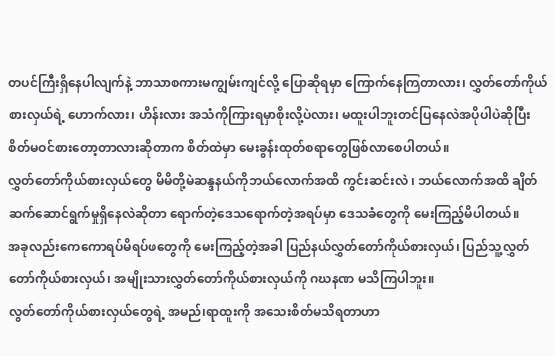တပင်ကြီးရှိနေပါလျက်နဲ့ ဘာသာစကားမကျွမ်းကျင်လို့ ပြောဆိုရမှာ ကြောက်နေကြတာလား၊ လွှတ်တော်ကိုယ်စားလှယ်ရဲ့ ဟောက်လား၊ ဟိန်းလား အသံကိုကြားရမှာစိုးလို့ပဲလား၊ မထူးပါဘူးတင်ပြနေလဲအပိုပါပဲဆိုပြီး စိတ်မဝင်စားတော့တာလားဆိုတာက စိတ်ထဲမှာ မေးခွန်းထုတ်စရာတွေဖြစ်လာစေပါတယ်။
လွှတ်တော်ကိုယ်စားလှယ်တွေ မိမိတို့မဲဆန္ဒနယ်ကိုဘယ်လောက်အထိ ကွင်းဆင်းလဲ ၊ ဘယ်လောက်အထိ ချိတ်ဆက်ဆောင်ရွက်မှုရှိနေလဲဆိုတာ ရောက်တဲ့ဒေသရောက်တဲ့အရပ်မှာ ဒေသခံတွေကို မေးကြည့်မိပါတယ်။
အခုလည်းကေကောရပ်မိရပ်ဖတွေကို မေးကြည့်တဲ့အခါ ပြည်နယ်လွှတ်တော်ကိုယ်စားလှယ်၊ ပြည်သူ့လွှတ်တော်ကိုယ်စားလှယ်၊ အမျိုးသားလွှတ်တော်ကိုယ်စားလှယ်ကို ဂဃနဏ မသိကြပါဘူး။
လွတ်တော်ကိုယ်စားလှယ်တွေရဲ့ အမည်၊ရာထူးကို အသေးစိတ်မသိရတာဟာ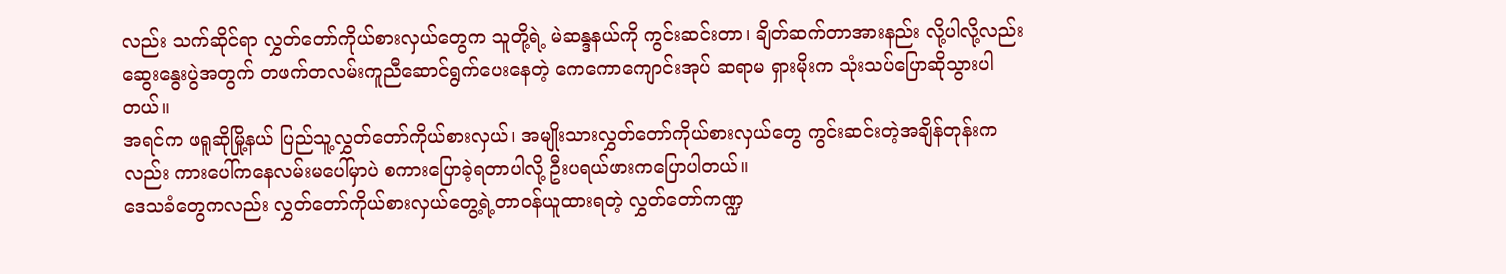လည်း သက်ဆိုင်ရာ လွှတ်တော်ကိုယ်စားလှယ်တွေက သူတို့ရဲ့ မဲဆန္ဒနယ်ကို ကွင်းဆင်းတာ၊ ချိတ်ဆက်တာအားနည်း လို့ပါလို့လည်း ဆွေးနွေးပွဲအတွက် တဖက်တလမ်းကူညီဆောင်ရွက်ပေးနေတဲ့ ကေကောကျောင်းအုပ် ဆရာမ ရှားမိုးက သုံးသပ်ပြောဆိုသွားပါတယ်။
အရင်က ဖရူဆိုမြို့နယ် ပြည်သူ့လွှတ်တော်ကိုယ်စားလှယ်၊ အမျိုးသားလွှတ်တော်ကိုယ်စားလှယ်တွေ ကွင်းဆင်းတဲ့အချိန်တုန်းကလည်း ကားပေါ်ကနေလမ်းမပေါ်မှာပဲ စကားပြောခဲ့ရတာပါလို့ ဦးပရယ်ဖားကပြောပါတယ်။
ဒေသခံတွေကလည်း လွှတ်တော်ကိုယ်စားလှယ်တွေ့ရဲ့တာဝန်ယူထားရတဲ့ လွှတ်တော်ကဏ္ဍ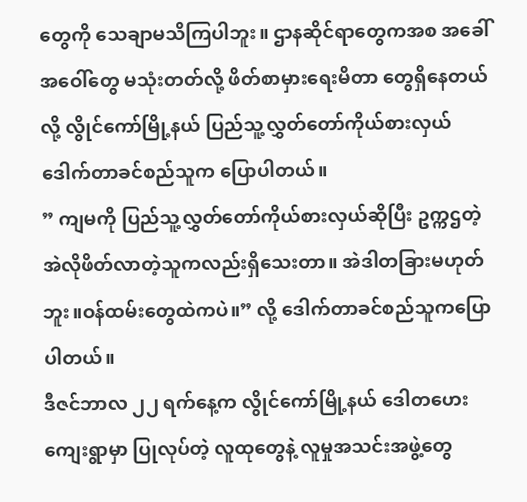တွေကို သေချာမသိကြပါဘူး။ ဌာနဆိုင်ရာတွေကအစ အခေါ်အဝေါ်တွေ မသုံးတတ်လို့ ဖိတ်စာမှားရေးမိတာ တွေရှိနေတယ်လို့ လွိုင်ကော်မြို့နယ် ပြည်သူ့လွှတ်တော်ကိုယ်စားလှယ် ဒေါက်တာခင်စည်သူက ပြောပါတယ်။
” ကျမကို ပြည်သူ့လွှတ်တော်ကိုယ်စားလှယ်ဆိုပြီး ဥက္ကဌတဲ့ အဲလိုဖိတ်လာတဲ့သူကလည်းရှိသေးတာ။ အဲဒါတခြားမဟုတ်ဘူး။ဝန်ထမ်းတွေထဲကပဲ။” လို့ ဒေါက်တာခင်စည်သူကပြောပါတယ်။
ဒီဇင်ဘာလ ၂၂ ရက်နေ့က လွိုင်ကော်မြို့နယ် ဒေါတဟေးကျေးရွာမှာ ပြုလုပ်တဲ့ လူထုတွေနဲ့ လူမှုအသင်းအဖွဲ့တွေ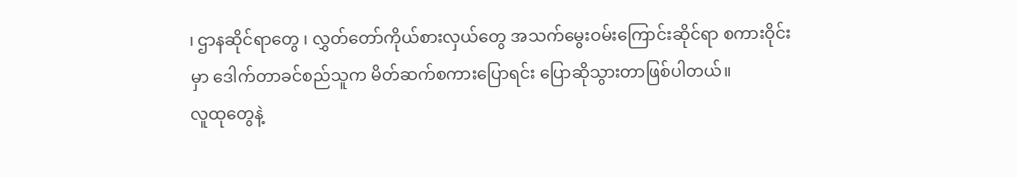၊ ဌာနဆိုင်ရာတွေ ၊ လွှတ်တော်ကိုယ်စားလှယ်တွေ အသက်မွေးဝမ်းကြောင်းဆိုင်ရာ စကားဝိုင်းမှာ ဒေါက်တာခင်စည်သူက မိတ်ဆက်စကားပြောရင်း ပြောဆိုသွားတာဖြစ်ပါတယ်။
လူထုတွေနဲ့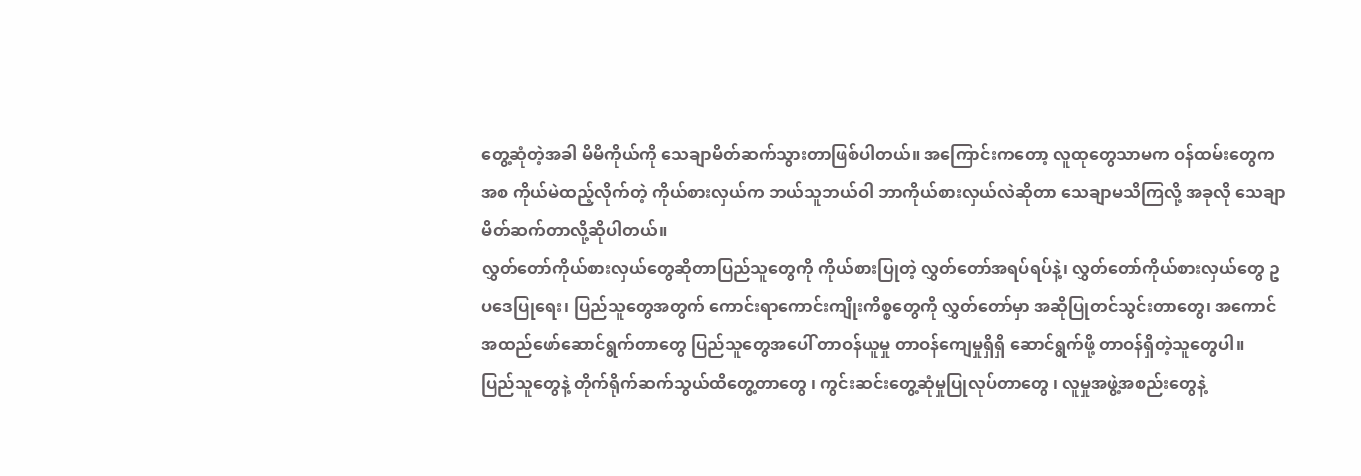တွေ့ဆုံတဲ့အခါ မိမိကိုယ်ကို သေချာမိတ်ဆက်သွားတာဖြစ်ပါတယ်။ အကြောင်းကတော့ လူထုတွေသာမက ဝန်ထမ်းတွေကအစ ကိုယ်မဲထည့်လိုက်တဲ့ ကိုယ်စားလှယ်က ဘယ်သူဘယ်ဝါ ဘာကိုယ်စားလှယ်လဲဆိုတာ သေချာမသိကြလို့ အခုလို သေချာမိတ်ဆက်တာလို့ဆိုပါတယ်။
လွှတ်တော်ကိုယ်စားလှယ်တွေဆိုတာပြည်သူတွေကို ကိုယ်စားပြုတဲ့ လွှတ်တော်အရပ်ရပ်နဲ့၊ လွှတ်တော်ကိုယ်စားလှယ်တွေ ဥပဒေပြုရေး၊ ပြည်သူတွေအတွက် ကောင်းရာကောင်းကျိုးကိစ္စတွေကို လွှတ်တော်မှာ အဆိုပြုတင်သွင်းတာတွေ၊ အကောင်အထည်ဖော်ဆောင်ရွက်တာတွေ ပြည်သူတွေအပေါ် တာဝန်ယူမှု တာဝန်ကျေမှုရှိရှိ ဆောင်ရွက်ဖို့ တာဝန်ရှိတဲ့သူတွေပါ။
ပြည်သူတွေနဲ့ တိုက်ရိုက်ဆက်သွယ်ထိတွေ့တာတွေ ၊ ကွင်းဆင်းတွေ့ဆုံမှုပြုလုပ်တာတွေ ၊ လူမှုအဖွဲ့အစည်းတွေနဲ့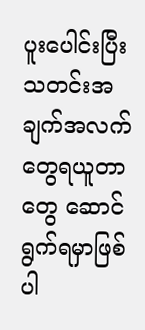ပူးပေါင်းပြီး သတင်းအချက်အလက်တွေရယူတာတွေ ဆောင်ရွက်ရမှာဖြစ်ပါ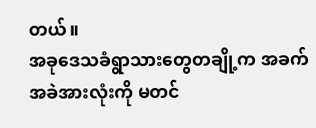တယ်။
အခုဒေသခံရွာသားတွေတချို့က အခက်အခဲအားလုံးကို မတင်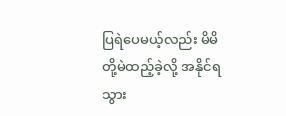ပြရဲပေမယ့်လည်း မိမိတို့မဲထည့်ခဲ့လို့ အနိုင်ရသွား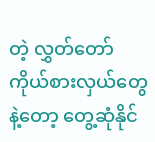တဲ့ လွှတ်တော်ကိုယ်စားလှယ်တွေနဲ့တော့ တွေ့ဆုံနိုင်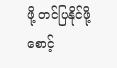ဖို့ တင်ပြနိုင်ဖို့ စောင့်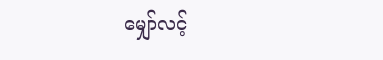မျှော်လင့်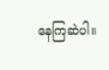နေကြဆဲပါ။